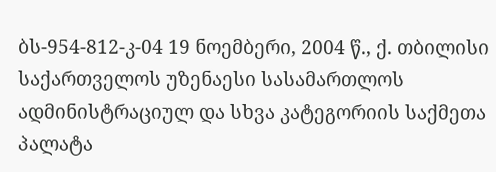ბს-954-812-კ-04 19 ნოემბერი, 2004 წ., ქ. თბილისი
საქართველოს უზენაესი სასამართლოს ადმინისტრაციულ და სხვა კატეგორიის საქმეთა პალატა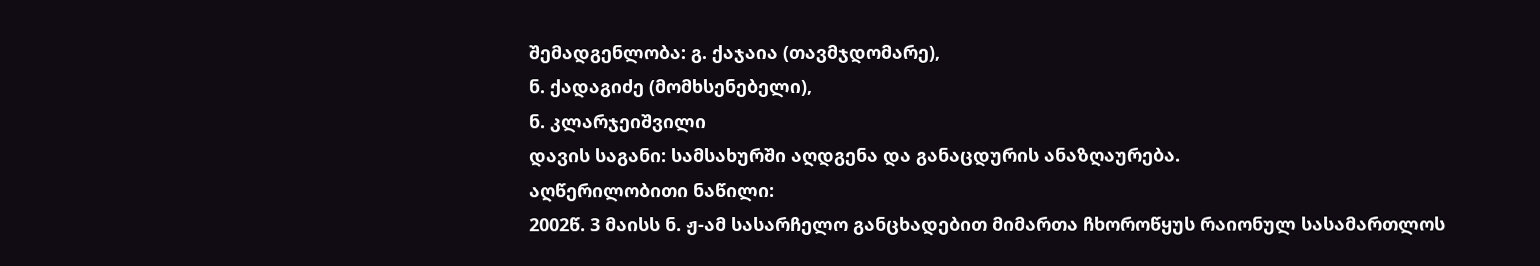შემადგენლობა: გ. ქაჯაია (თავმჯდომარე),
ნ. ქადაგიძე (მომხსენებელი),
ნ. კლარჯეიშვილი
დავის საგანი: სამსახურში აღდგენა და განაცდურის ანაზღაურება.
აღწერილობითი ნაწილი:
2002წ. 3 მაისს ნ. ჟ-ამ სასარჩელო განცხადებით მიმართა ჩხოროწყუს რაიონულ სასამართლოს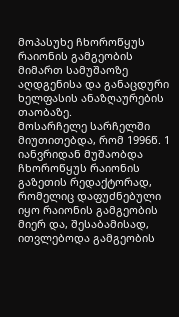მოპასუხე ჩხოროწყუს რაიონის გამგეობის მიმართ სამუშაოზე აღდგენისა და განაცდური ხელფასის ანაზღაურების თაობაზე.
მოსარჩელე სარჩელში მიუთითებდა, რომ 1996წ. 1 იანვრიდან მუშაობდა ჩხოროწყუს რაიონის გაზეთის რედაქტორად, რომელიც დაფუძნებული იყო რაიონის გამგეობის მიერ და, შესაბამისად, ითვლებოდა გამგეობის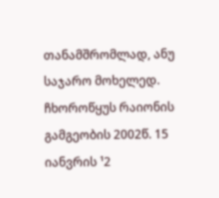თანამშრომლად, ანუ საჯარო მოხელედ. ჩხოროწყუს რაიონის გამგეობის 2002წ. 15 იანვრის ¹2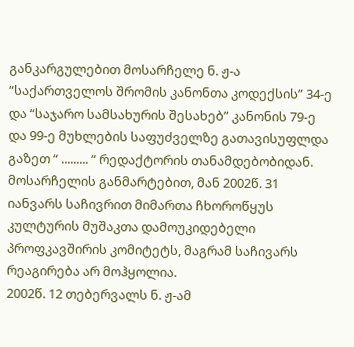განკარგულებით მოსარჩელე ნ. ჟ-ა “საქართველოს შრომის კანონთა კოდექსის” 34-ე და “საჯარო სამსახურის შესახებ” კანონის 79-ე და 99-ე მუხლების საფუძველზე გათავისუფლდა გაზეთ “ ......... “ რედაქტორის თანამდებობიდან.
მოსარჩელის განმარტებით, მან 2002წ. 31 იანვარს საჩივრით მიმართა ჩხოროწყუს კულტურის მუშაკთა დამოუკიდებელი პროფკავშირის კომიტეტს, მაგრამ საჩივარს რეაგირება არ მოჰყოლია.
2002წ. 12 თებერვალს ნ. ჟ-ამ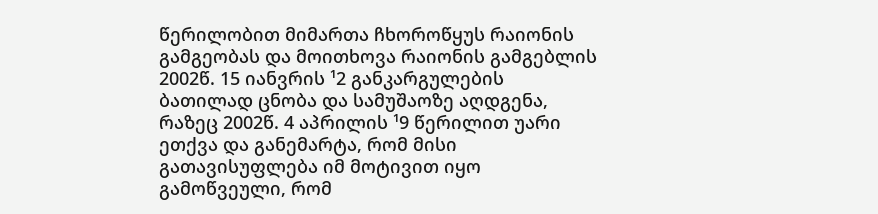წერილობით მიმართა ჩხოროწყუს რაიონის გამგეობას და მოითხოვა რაიონის გამგებლის 2002წ. 15 იანვრის ¹2 განკარგულების ბათილად ცნობა და სამუშაოზე აღდგენა, რაზეც 2002წ. 4 აპრილის ¹9 წერილით უარი ეთქვა და განემარტა, რომ მისი გათავისუფლება იმ მოტივით იყო გამოწვეული, რომ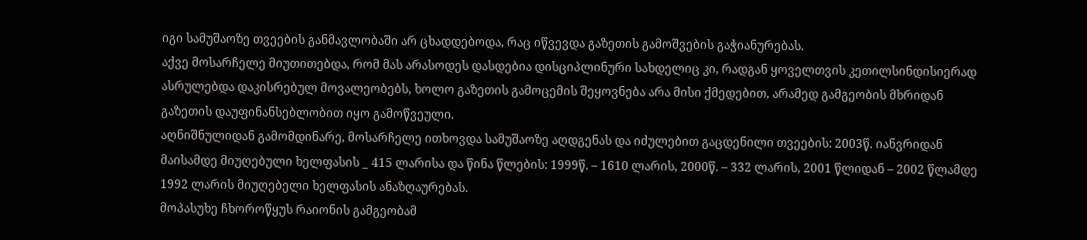იგი სამუშაოზე თვეების განმავლობაში არ ცხადდებოდა, რაც იწვევდა გაზეთის გამოშვების გაჭიანურებას.
აქვე მოსარჩელე მიუთითებდა, რომ მას არასოდეს დასდებია დისციპლინური სახდელიც კი, რადგან ყოველთვის კეთილსინდისიერად ასრულებდა დაკისრებულ მოვალეობებს, ხოლო გაზეთის გამოცემის შეყოვნება არა მისი ქმედებით, არამედ გამგეობის მხრიდან გაზეთის დაუფინანსებლობით იყო გამოწვეული.
აღნიშნულიდან გამომდინარე, მოსარჩელე ითხოვდა სამუშაოზე აღდგენას და იძულებით გაცდენილი თვეების: 2003წ. იანვრიდან მაისამდე მიუღებული ხელფასის _ 415 ლარისა და წინა წლების: 1999წ. – 1610 ლარის, 2000წ. – 332 ლარის, 2001 წლიდან – 2002 წლამდე 1992 ლარის მიუღებელი ხელფასის ანაზღაურებას.
მოპასუხე ჩხოროწყუს რაიონის გამგეობამ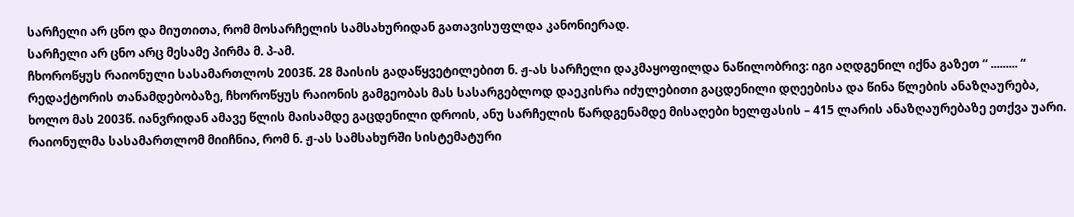სარჩელი არ ცნო და მიუთითა, რომ მოსარჩელის სამსახურიდან გათავისუფლდა კანონიერად.
სარჩელი არ ცნო არც მესამე პირმა მ. პ-ამ.
ჩხოროწყუს რაიონული სასამართლოს 2003წ. 28 მაისის გადაწყვეტილებით ნ. ჟ-ას სარჩელი დაკმაყოფილდა ნაწილობრივ: იგი აღდგენილ იქნა გაზეთ “ ......... “ რედაქტორის თანამდებობაზე, ჩხოროწყუს რაიონის გამგეობას მას სასარგებლოდ დაეკისრა იძულებითი გაცდენილი დღეებისა და წინა წლების ანაზღაურება, ხოლო მას 2003წ. იანვრიდან ამავე წლის მაისამდე გაცდენილი დროის, ანუ სარჩელის წარდგენამდე მისაღები ხელფასის – 415 ლარის ანაზღაურებაზე ეთქვა უარი.
რაიონულმა სასამართლომ მიიჩნია, რომ ნ. ჟ-ას სამსახურში სისტემატური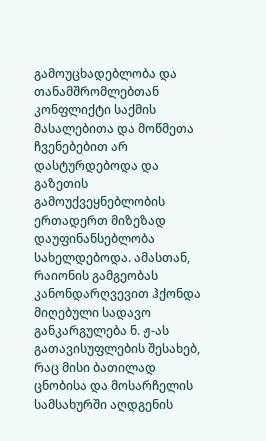გამოუცხადებლობა და თანამშრომლებთან კონფლიქტი საქმის მასალებითა და მოწმეთა ჩვენებებით არ დასტურდებოდა და გაზეთის გამოუქვეყნებლობის ერთადერთ მიზეზად დაუფინანსებლობა სახელდებოდა. ამასთან, რაიონის გამგეობას კანონდარღვევით ჰქონდა მიღებული სადავო განკარგულება ნ. ჟ-ას გათავისუფლების შესახებ, რაც მისი ბათილად ცნობისა და მოსარჩელის სამსახურში აღდგენის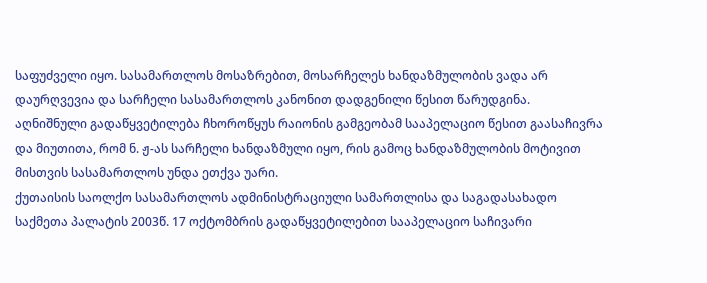საფუძველი იყო. სასამართლოს მოსაზრებით, მოსარჩელეს ხანდაზმულობის ვადა არ დაურღვევია და სარჩელი სასამართლოს კანონით დადგენილი წესით წარუდგინა.
აღნიშნული გადაწყვეტილება ჩხოროწყუს რაიონის გამგეობამ სააპელაციო წესით გაასაჩივრა და მიუთითა, რომ ნ. ჟ-ას სარჩელი ხანდაზმული იყო, რის გამოც ხანდაზმულობის მოტივით მისთვის სასამართლოს უნდა ეთქვა უარი.
ქუთაისის საოლქო სასამართლოს ადმინისტრაციული სამართლისა და საგადასახადო საქმეთა პალატის 2003წ. 17 ოქტომბრის გადაწყვეტილებით სააპელაციო საჩივარი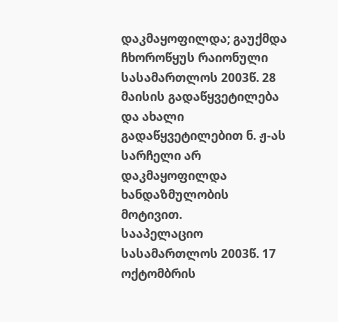დაკმაყოფილდა; გაუქმდა ჩხოროწყუს რაიონული სასამართლოს 2003წ. 28 მაისის გადაწყვეტილება და ახალი გადაწყვეტილებით ნ. ჟ-ას სარჩელი არ დაკმაყოფილდა ხანდაზმულობის მოტივით.
სააპელაციო სასამართლოს 2003წ. 17 ოქტომბრის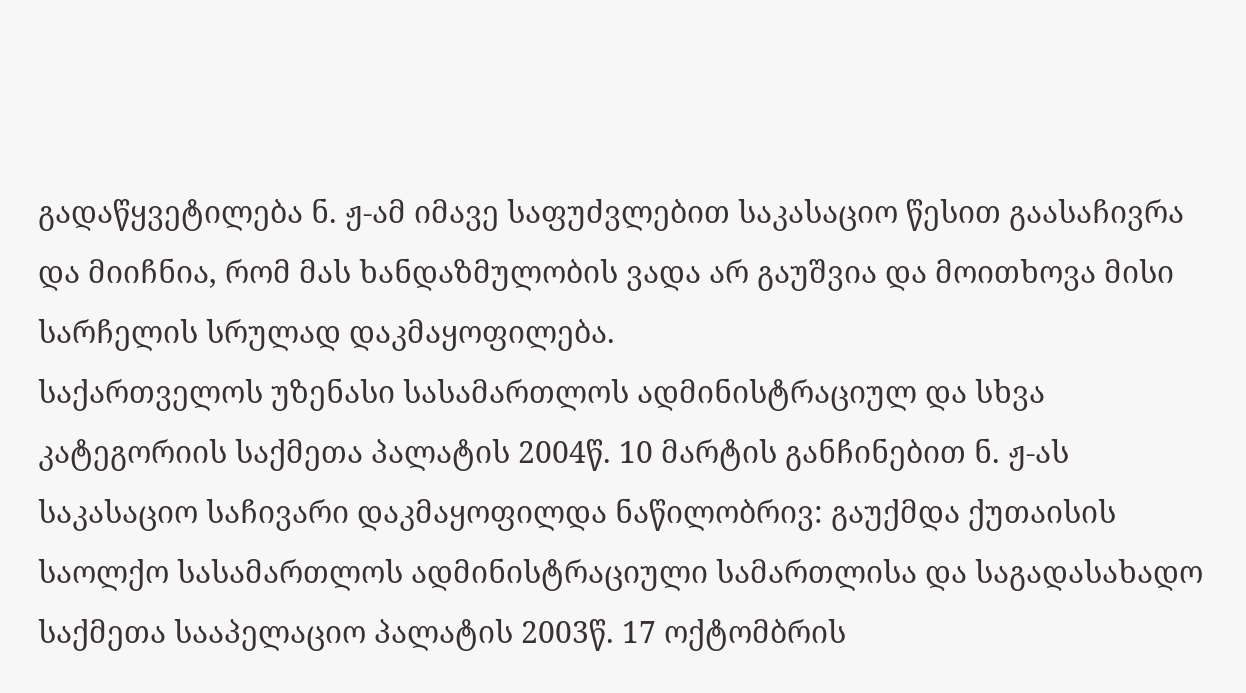გადაწყვეტილება ნ. ჟ-ამ იმავე საფუძვლებით საკასაციო წესით გაასაჩივრა და მიიჩნია, რომ მას ხანდაზმულობის ვადა არ გაუშვია და მოითხოვა მისი სარჩელის სრულად დაკმაყოფილება.
საქართველოს უზენასი სასამართლოს ადმინისტრაციულ და სხვა კატეგორიის საქმეთა პალატის 2004წ. 10 მარტის განჩინებით ნ. ჟ-ას საკასაციო საჩივარი დაკმაყოფილდა ნაწილობრივ: გაუქმდა ქუთაისის საოლქო სასამართლოს ადმინისტრაციული სამართლისა და საგადასახადო საქმეთა სააპელაციო პალატის 2003წ. 17 ოქტომბრის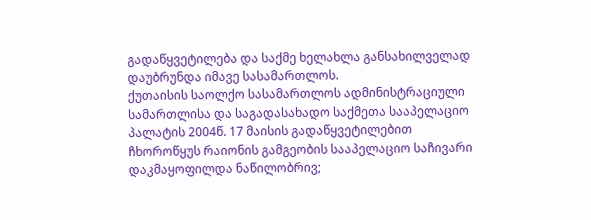გადაწყვეტილება და საქმე ხელახლა განსახილველად დაუბრუნდა იმავე სასამართლოს.
ქუთაისის საოლქო სასამართლოს ადმინისტრაციული სამართლისა და საგადასახადო საქმეთა სააპელაციო პალატის 2004წ. 17 მაისის გადაწყვეტილებით ჩხოროწყუს რაიონის გამგეობის სააპელაციო საჩივარი დაკმაყოფილდა ნაწილობრივ;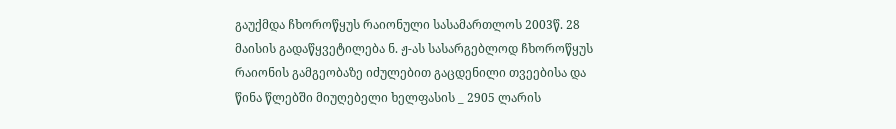გაუქმდა ჩხოროწყუს რაიონული სასამართლოს 2003წ. 28 მაისის გადაწყვეტილება ნ. ჟ-ას სასარგებლოდ ჩხოროწყუს რაიონის გამგეობაზე იძულებით გაცდენილი თვეებისა და წინა წლებში მიუღებელი ხელფასის _ 2905 ლარის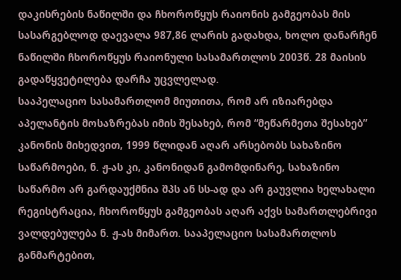დაკისრების ნაწილში და ჩხოროწყუს რაიონის გამგეობას მის სასარგებლოდ დაევალა 987,86 ლარის გადახდა, ხოლო დანარჩენ ნაწილში ჩხოროწყუს რაიონული სასამართლოს 2003წ. 28 მაისის გადაწყვეტილება დარჩა უცვლელად.
სააპელაციო სასამართლომ მიუთითა, რომ არ იზიარებდა აპელანტის მოსაზრებას იმის შესახებ, რომ “მეწარმეთა შესახებ” კანონის მიხედვით, 1999 წლიდან აღარ არსებობს სახაზინო საწარმოები, ნ. ჟ-ას კი, კანონიდან გამომდინარე, სახაზინო საწარმო არ გარდაუქმნია შპს ან სს-ად და არ გაუვლია ხელახალი რეგისტრაცია, ჩხოროწყუს გამგეობას აღარ აქვს სამართლებრივი ვალდებულება ნ. ჟ-ას მიმართ. სააპელაციო სასამართლოს განმარტებით,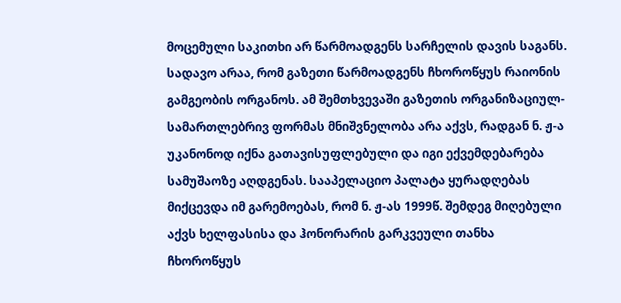მოცემული საკითხი არ წარმოადგენს სარჩელის დავის საგანს. სადავო არაა, რომ გაზეთი წარმოადგენს ჩხოროწყუს რაიონის გამგეობის ორგანოს. ამ შემთხვევაში გაზეთის ორგანიზაციულ-სამართლებრივ ფორმას მნიშვნელობა არა აქვს, რადგან ნ. ჟ-ა უკანონოდ იქნა გათავისუფლებული და იგი ექვემდებარება სამუშაოზე აღდგენას. სააპელაციო პალატა ყურადღებას მიქცევდა იმ გარემოებას, რომ ნ. ჟ-ას 1999წ. შემდეგ მიღებული აქვს ხელფასისა და ჰონორარის გარკვეული თანხა ჩხოროწყუს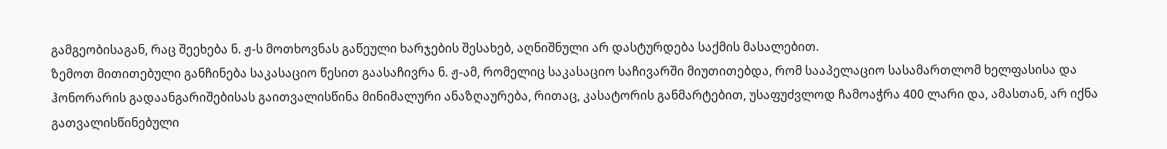გამგეობისაგან, რაც შეეხება ნ. ჟ-ს მოთხოვნას გაწეული ხარჯების შესახებ, აღნიშნული არ დასტურდება საქმის მასალებით.
ზემოთ მითითებული განჩინება საკასაციო წესით გაასაჩივრა ნ. ჟ-ამ, რომელიც საკასაციო საჩივარში მიუთითებდა, რომ სააპელაციო სასამართლომ ხელფასისა და ჰონორარის გადაანგარიშებისას გაითვალისწინა მინიმალური ანაზღაურება, რითაც, კასატორის განმარტებით, უსაფუძვლოდ ჩამოაჭრა 400 ლარი და, ამასთან, არ იქნა გათვალისწინებული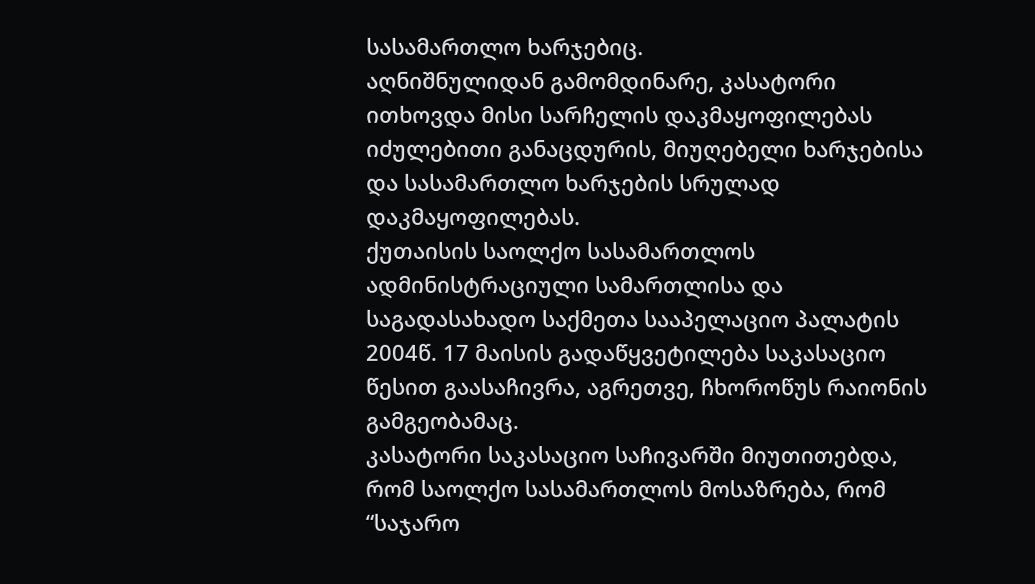სასამართლო ხარჯებიც.
აღნიშნულიდან გამომდინარე, კასატორი ითხოვდა მისი სარჩელის დაკმაყოფილებას იძულებითი განაცდურის, მიუღებელი ხარჯებისა და სასამართლო ხარჯების სრულად დაკმაყოფილებას.
ქუთაისის საოლქო სასამართლოს ადმინისტრაციული სამართლისა და საგადასახადო საქმეთა სააპელაციო პალატის 2004წ. 17 მაისის გადაწყვეტილება საკასაციო წესით გაასაჩივრა, აგრეთვე, ჩხოროწუს რაიონის გამგეობამაც.
კასატორი საკასაციო საჩივარში მიუთითებდა, რომ საოლქო სასამართლოს მოსაზრება, რომ “საჯარო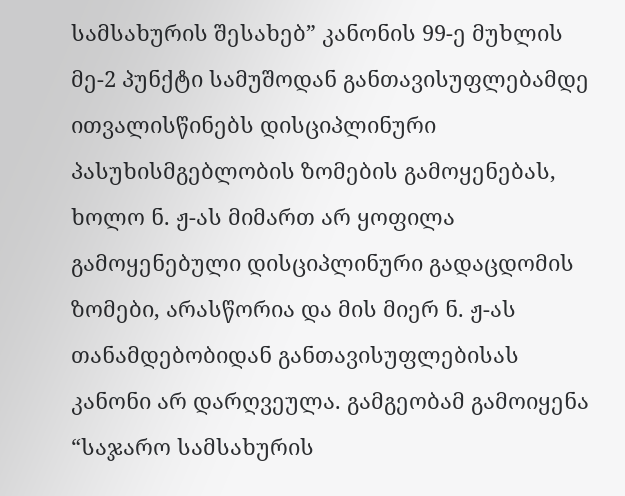სამსახურის შესახებ” კანონის 99-ე მუხლის მე-2 პუნქტი სამუშოდან განთავისუფლებამდე ითვალისწინებს დისციპლინური პასუხისმგებლობის ზომების გამოყენებას, ხოლო ნ. ჟ-ას მიმართ არ ყოფილა გამოყენებული დისციპლინური გადაცდომის ზომები, არასწორია და მის მიერ ნ. ჟ-ას თანამდებობიდან განთავისუფლებისას კანონი არ დარღვეულა. გამგეობამ გამოიყენა “საჯარო სამსახურის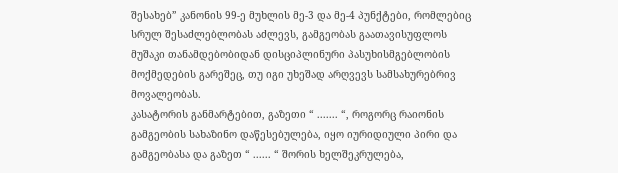შესახებ” კანონის 99-ე მუხლის მე-3 და მე-4 პუნქტები, რომლებიც სრულ შესაძლებლობას აძლევს, გამგეობას გაათავისუფლოს მუშაკი თანამდებობიდან დისციპლინური პასუხისმგებლობის მოქმედების გარეშეც, თუ იგი უხეშად არღვევს სამსახურებრივ მოვალეობას.
კასატორის განმარტებით, გაზეთი “ ....... “, როგორც რაიონის გამგეობის სახაზინო დაწესებულება, იყო იურიდიული პირი და გამგეობასა და გაზეთ “ ...... “ შორის ხელშეკრულება,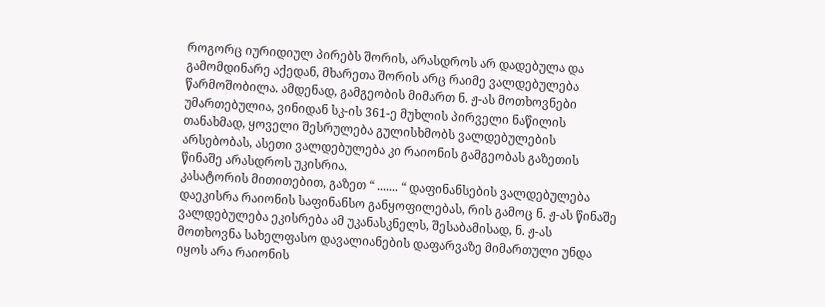როგორც იურიდიულ პირებს შორის, არასდროს არ დადებულა და გამომდინარე აქედან, მხარეთა შორის არც რაიმე ვალდებულება წარმოშობილა. ამდენად, გამგეობის მიმართ ნ. ჟ-ას მოთხოვნები უმართებულია, ვინიდან სკ-ის 361-ე მუხლის პირველი ნაწილის თანახმად, ყოველი შესრულება გულისხმობს ვალდებულების არსებობას, ასეთი ვალდებულება კი რაიონის გამგეობას გაზეთის წინაშე არასდროს უკისრია.
კასატორის მითითებით, გაზეთ “ ....... “ დაფინანსების ვალდებულება დაეკისრა რაიონის საფინანსო განყოფილებას, რის გამოც ნ. ჟ-ას წინაშე ვალდებულება ეკისრება ამ უკანასკნელს, შესაბამისად, ნ. ჟ-ას მოთხოვნა სახელფასო დავალიანების დაფარვაზე მიმართული უნდა იყოს არა რაიონის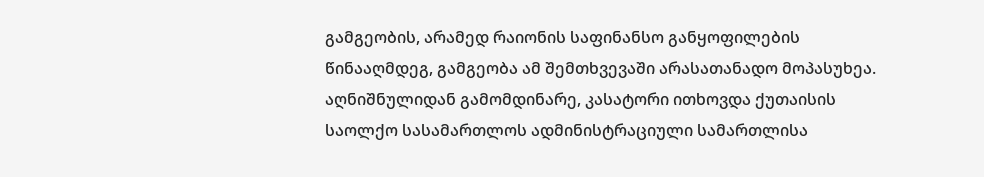გამგეობის, არამედ რაიონის საფინანსო განყოფილების წინააღმდეგ, გამგეობა ამ შემთხვევაში არასათანადო მოპასუხეა.
აღნიშნულიდან გამომდინარე, კასატორი ითხოვდა ქუთაისის საოლქო სასამართლოს ადმინისტრაციული სამართლისა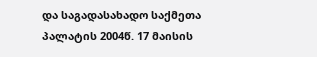და საგადასახადო საქმეთა პალატის 2004წ. 17 მაისის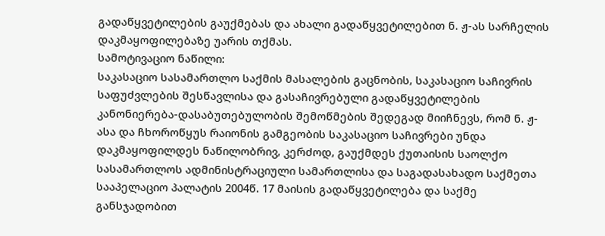გადაწყვეტილების გაუქმებას და ახალი გადაწყვეტილებით ნ. ჟ-ას სარჩელის დაკმაყოფილებაზე უარის თქმას.
სამოტივაციო ნაწილი:
საკასაციო სასამართლო საქმის მასალების გაცნობის, საკასაციო საჩივრის საფუძვლების შესწავლისა და გასაჩივრებული გადაწყვეტილების კანონიერება-დასაბუთებულობის შემოწმების შედეგად მიიჩნევს, რომ ნ. ჟ-ასა და ჩხოროწყუს რაიონის გამგეობის საკასაციო საჩივრები უნდა დაკმაყოფილდეს ნაწილობრივ, კერძოდ, გაუქმდეს ქუთაისის საოლქო სასამართლოს ადმინისტრაციული სამართლისა და საგადასახადო საქმეთა სააპელაციო პალატის 2004წ. 17 მაისის გადაწყვეტილება და საქმე განსჯადობით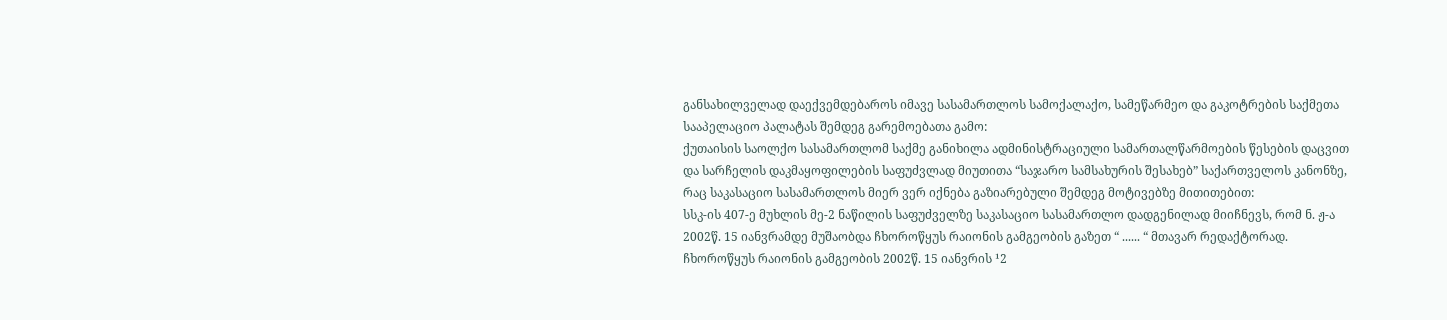განსახილველად დაექვემდებაროს იმავე სასამართლოს სამოქალაქო, სამეწარმეო და გაკოტრების საქმეთა სააპელაციო პალატას შემდეგ გარემოებათა გამო:
ქუთაისის საოლქო სასამართლომ საქმე განიხილა ადმინისტრაციული სამართალწარმოების წესების დაცვით და სარჩელის დაკმაყოფილების საფუძვლად მიუთითა “საჯარო სამსახურის შესახებ” საქართველოს კანონზე, რაც საკასაციო სასამართლოს მიერ ვერ იქნება გაზიარებული შემდეგ მოტივებზე მითითებით:
სსკ-ის 407-ე მუხლის მე-2 ნაწილის საფუძველზე საკასაციო სასამართლო დადგენილად მიიჩნევს, რომ ნ. ჟ-ა 2002წ. 15 იანვრამდე მუშაობდა ჩხოროწყუს რაიონის გამგეობის გაზეთ “ ...... “ მთავარ რედაქტორად.
ჩხოროწყუს რაიონის გამგეობის 2002წ. 15 იანვრის ¹2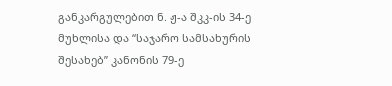განკარგულებით ნ. ჟ-ა შკკ-ის 34-ე მუხლისა და “საჯარო სამსახურის შესახებ” კანონის 79-ე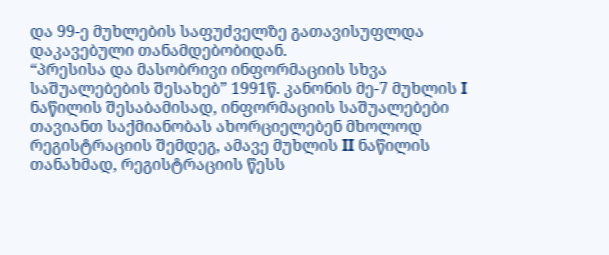და 99-ე მუხლების საფუძველზე გათავისუფლდა დაკავებული თანამდებობიდან.
“პრესისა და მასობრივი ინფორმაციის სხვა საშუალებების შესახებ” 1991წ. კანონის მე-7 მუხლის I ნაწილის შესაბამისად, ინფორმაციის საშუალებები თავიანთ საქმიანობას ახორციელებენ მხოლოდ რეგისტრაციის შემდეგ, ამავე მუხლის II ნაწილის თანახმად, რეგისტრაციის წესს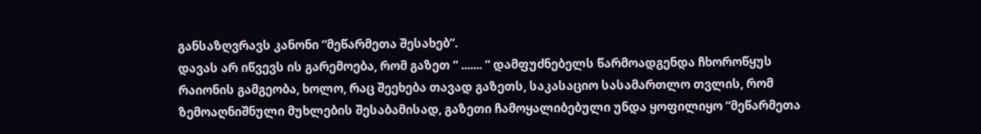განსაზღვრავს კანონი “მეწარმეთა შესახებ”.
დავას არ იწვევს ის გარემოება, რომ გაზეთ “ ....... “ დამფუძნებელს წარმოადგენდა ჩხოროწყუს რაიონის გამგეობა, ხოლო, რაც შეეხება თავად გაზეთს, საკასაციო სასამართლო თვლის, რომ ზემოაღნიშნული მუხლების შესაბამისად, გაზეთი ჩამოყალიბებული უნდა ყოფილიყო “მეწარმეთა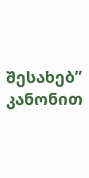შესახებ” კანონით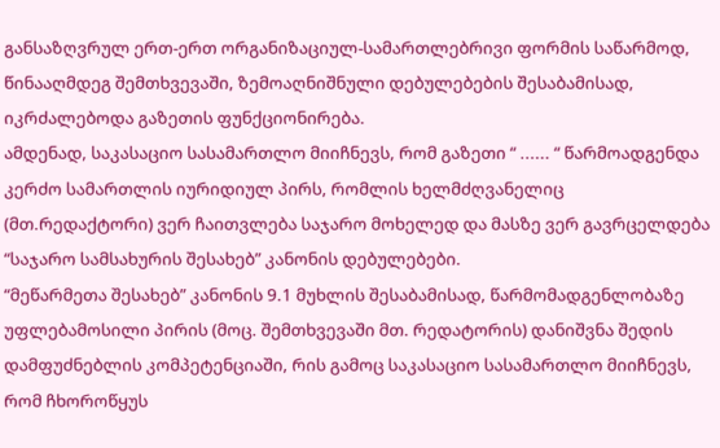განსაზღვრულ ერთ-ერთ ორგანიზაციულ-სამართლებრივი ფორმის საწარმოდ, წინააღმდეგ შემთხვევაში, ზემოაღნიშნული დებულებების შესაბამისად, იკრძალებოდა გაზეთის ფუნქციონირება.
ამდენად, საკასაციო სასამართლო მიიჩნევს, რომ გაზეთი “ ...... “ წარმოადგენდა კერძო სამართლის იურიდიულ პირს, რომლის ხელმძღვანელიც (მთ.რედაქტორი) ვერ ჩაითვლება საჯარო მოხელედ და მასზე ვერ გავრცელდება “საჯარო სამსახურის შესახებ” კანონის დებულებები.
“მეწარმეთა შესახებ” კანონის 9.1 მუხლის შესაბამისად, წარმომადგენლობაზე უფლებამოსილი პირის (მოც. შემთხვევაში მთ. რედატორის) დანიშვნა შედის დამფუძნებლის კომპეტენციაში, რის გამოც საკასაციო სასამართლო მიიჩნევს, რომ ჩხოროწყუს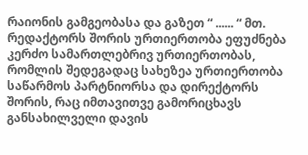რაიონის გამგეობასა და გაზეთ “ ...... “ მთ. რედაქტორს შორის ურთიერთობა ეფუძნება კერძო სამართლებრივ ურთიერთობას, რომლის შედეგადაც სახეზეა ურთიერთობა საწარმოს პარტნიორსა და დირექტორს შორის, რაც იმთავითვე გამორიცხავს განსახილველი დავის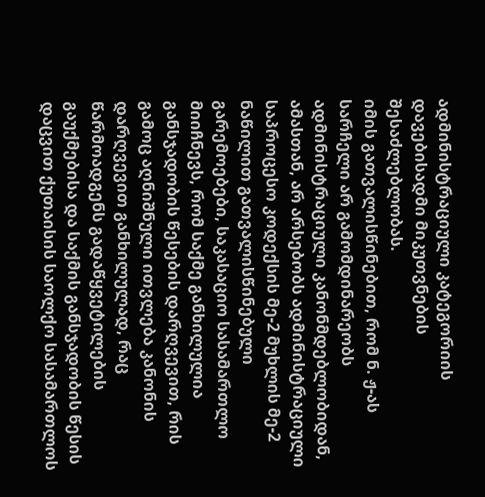ადმინისტრაციული კატეგორიის დავებისადმი მიკუთვნების შესაძლებლობას.
იმის გათვალისწინებით, რომ ნ. ჟ-ას სარჩელი არ გამომდინარეობს ადმინისტრაციული კანონმდებლობიდან, ამასთან, არ არსებობს ადმინისტრაციული საპროცესო კოდექსის მე-2 მუხლის მე-2 ნაწილით გათვალისწინებული გარემოებები, საკასაციო სასამართლო მიიჩნევს, რომ საქმე განხილულია განსჯადობის წესების დარღვევით, რის გამოც აღნიშნული ითვლება კანონის დარღვევით განხილულად, რაც წარმოადგენს გადაწყვეტილების გაუქმებისა და საქმის განსჯადობის წესის დაცვით ქუთაისის საოლქო სასამართლოს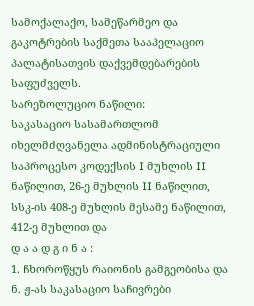სამოქალაქო, სამეწარმეო და გაკოტრების საქმეთა სააპელაციო პალატისათვის დაქვემდებარების საფუძველს.
სარეზოლუციო ნაწილი:
საკასაციო სასამართლომ იხელმძღვანელა ადმინისტრაციული საპროცესო კოდექსის I მუხლის II ნაწილით, 26-ე მუხლის II ნაწილით, სსკ-ის 408-ე მუხლის მესამე ნაწილით, 412-ე მუხლით და
დ ა ა დ გ ი ნ ა :
1. ჩხოროწყუს რაიონის გამგეობისა და ნ. ჟ-ას საკასაციო საჩივრები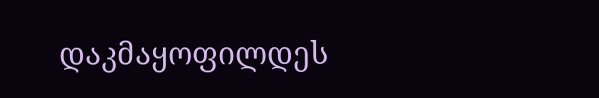დაკმაყოფილდეს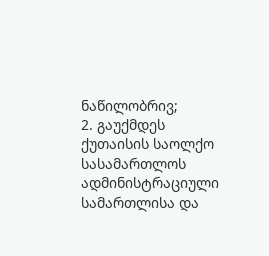ნაწილობრივ;
2. გაუქმდეს ქუთაისის საოლქო სასამართლოს ადმინისტრაციული სამართლისა და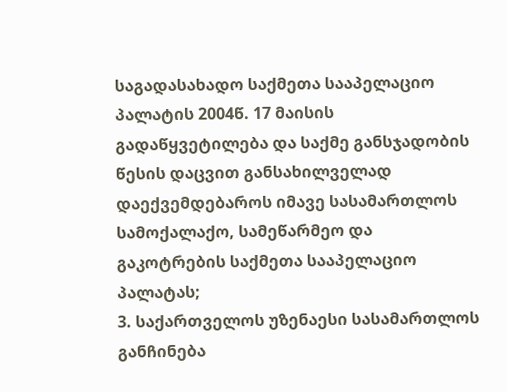საგადასახადო საქმეთა სააპელაციო პალატის 2004წ. 17 მაისის გადაწყვეტილება და საქმე განსჯადობის წესის დაცვით განსახილველად დაექვემდებაროს იმავე სასამართლოს სამოქალაქო, სამეწარმეო და გაკოტრების საქმეთა სააპელაციო პალატას;
3. საქართველოს უზენაესი სასამართლოს განჩინება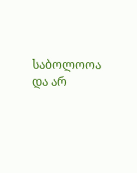საბოლოოა და არ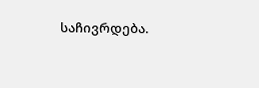საჩივრდება.